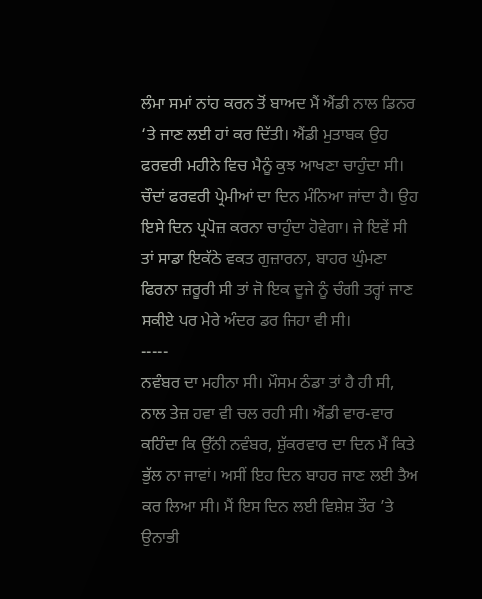ਲੰਮਾ ਸਮਾਂ ਨਾਂਹ ਕਰਨ ਤੋਂ ਬਾਅਦ ਮੈਂ ਐਂਡੀ ਨਾਲ ਡਿਨਰ ‘ਤੇ ਜਾਣ ਲਈ ਹਾਂ ਕਰ ਦਿੱਤੀ। ਐਂਡੀ ਮੁਤਾਬਕ ਉਹ ਫਰਵਰੀ ਮਹੀਨੇ ਵਿਚ ਮੈਨੂੰ ਕੁਝ ਆਖਣਾ ਚਾਹੁੰਦਾ ਸੀ। ਚੌਦਾਂ ਫਰਵਰੀ ਪ੍ਰੇਮੀਆਂ ਦਾ ਦਿਨ ਮੰਨਿਆ ਜਾਂਦਾ ਹੈ। ਉਹ ਇਸੇ ਦਿਨ ਪ੍ਰਪੋਜ਼ ਕਰਨਾ ਚਾਹੁੰਦਾ ਹੋਵੇਗਾ। ਜੇ ਇਵੇਂ ਸੀ ਤਾਂ ਸਾਡਾ ਇਕੱਠੇ ਵਕਤ ਗੁਜ਼ਾਰਨਾ, ਬਾਹਰ ਘੁੰਮਣਾ ਫਿਰਨਾ ਜ਼ਰੂਰੀ ਸੀ ਤਾਂ ਜੋ ਇਕ ਦੂਜੇ ਨੂੰ ਚੰਗੀ ਤਰ੍ਹਾਂ ਜਾਣ ਸਕੀਏ ਪਰ ਮੇਰੇ ਅੰਦਰ ਡਰ ਜਿਹਾ ਵੀ ਸੀ।
-----
ਨਵੰਬਰ ਦਾ ਮਹੀਨਾ ਸੀ। ਮੌਸਮ ਠੰਡਾ ਤਾਂ ਹੈ ਹੀ ਸੀ, ਨਾਲ ਤੇਜ਼ ਹਵਾ ਵੀ ਚਲ ਰਹੀ ਸੀ। ਐਂਡੀ ਵਾਰ-ਵਾਰ ਕਹਿੰਦਾ ਕਿ ਉੱਨੀ ਨਵੰਬਰ, ਸ਼ੁੱਕਰਵਾਰ ਦਾ ਦਿਨ ਮੈਂ ਕਿਤੇ ਭੁੱਲ ਨਾ ਜਾਵਾਂ। ਅਸੀਂ ਇਹ ਦਿਨ ਬਾਹਰ ਜਾਣ ਲਈ ਤੈਅ ਕਰ ਲਿਆ ਸੀ। ਮੈਂ ਇਸ ਦਿਨ ਲਈ ਵਿਸ਼ੇਸ਼ ਤੌਰ ’ਤੇ ਉਨਾਭੀ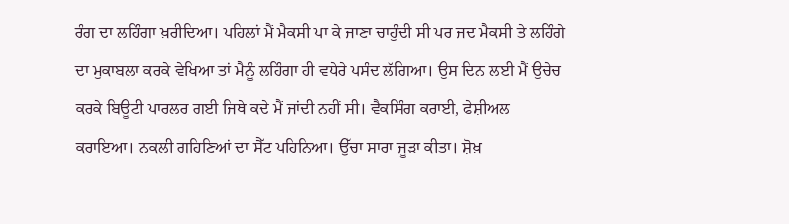ਰੰਗ ਦਾ ਲਹਿੰਗਾ ਖ਼ਰੀਦਿਆ। ਪਹਿਲਾਂ ਮੈਂ ਮੈਕਸੀ ਪਾ ਕੇ ਜਾਣਾ ਚਾਹੁੰਦੀ ਸੀ ਪਰ ਜਦ ਮੈਕਸੀ ਤੇ ਲਹਿੰਗੇ ਦਾ ਮੁਕਾਬਲਾ ਕਰਕੇ ਵੇਖਿਆ ਤਾਂ ਮੈਨੂੰ ਲਹਿੰਗਾ ਹੀ ਵਧੇਰੇ ਪਸੰਦ ਲੱਗਿਆ। ਉਸ ਦਿਨ ਲਈ ਮੈਂ ਉਚੇਚ ਕਰਕੇ ਬਿਊਟੀ ਪਾਰਲਰ ਗਈ ਜਿਥੇ ਕਦੇ ਮੈਂ ਜਾਂਦੀ ਨਹੀਂ ਸੀ। ਵੈਕਸਿੰਗ ਕਰਾਈ, ਫੇਸ਼ੀਅਲ ਕਰਾਇਆ। ਨਕਲੀ ਗਹਿਣਿਆਂ ਦਾ ਸੈੱਟ ਪਹਿਨਿਆ। ਉੱਚਾ ਸਾਰਾ ਜੂੜਾ ਕੀਤਾ। ਸ਼ੋਖ਼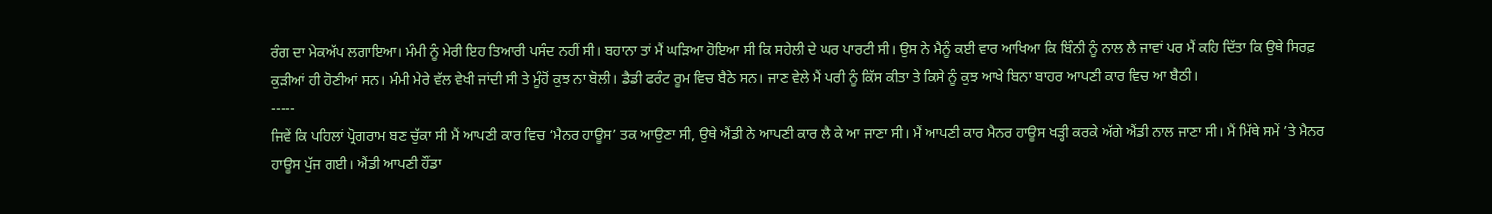ਰੰਗ ਦਾ ਮੇਕਅੱਪ ਲਗਾਇਆ। ਮੰਮੀ ਨੂੰ ਮੇਰੀ ਇਹ ਤਿਆਰੀ ਪਸੰਦ ਨਹੀਂ ਸੀ। ਬਹਾਨਾ ਤਾਂ ਮੈਂ ਘੜਿਆ ਹੋਇਆ ਸੀ ਕਿ ਸਹੇਲੀ ਦੇ ਘਰ ਪਾਰਟੀ ਸੀ। ਉਸ ਨੇ ਮੈਨੂੰ ਕਈ ਵਾਰ ਆਖਿਆ ਕਿ ਬਿੰਨੀ ਨੂੰ ਨਾਲ ਲੈ ਜਾਵਾਂ ਪਰ ਮੈਂ ਕਹਿ ਦਿੱਤਾ ਕਿ ਉਥੇ ਸਿਰਫ਼ ਕੁੜੀਆਂ ਹੀ ਹੋਣੀਆਂ ਸਨ। ਮੰਮੀ ਮੇਰੇ ਵੱਲ ਵੇਖੀ ਜਾਂਦੀ ਸੀ ਤੇ ਮੂੰਹੋਂ ਕੁਝ ਨਾ ਬੋਲੀ। ਡੈਡੀ ਫਰੰਟ ਰੂਮ ਵਿਚ ਬੈਠੇ ਸਨ। ਜਾਣ ਵੇਲੇ ਮੈਂ ਪਰੀ ਨੂੰ ਕਿੱਸ ਕੀਤਾ ਤੇ ਕਿਸੇ ਨੂੰ ਕੁਝ ਆਖੇ ਬਿਨਾ ਬਾਹਰ ਆਪਣੀ ਕਾਰ ਵਿਚ ਆ ਬੈਠੀ।
-----
ਜਿਵੇਂ ਕਿ ਪਹਿਲਾਂ ਪ੍ਰੋਗਰਾਮ ਬਣ ਚੁੱਕਾ ਸੀ ਮੈਂ ਆਪਣੀ ਕਾਰ ਵਿਚ ‘ਮੈਨਰ ਹਾਊਸ’ ਤਕ ਆਉਣਾ ਸੀ, ਉਥੇ ਐਂਡੀ ਨੇ ਆਪਣੀ ਕਾਰ ਲੈ ਕੇ ਆ ਜਾਣਾ ਸੀ। ਮੈਂ ਆਪਣੀ ਕਾਰ ਮੈਨਰ ਹਾਊਸ ਖੜ੍ਹੀ ਕਰਕੇ ਅੱਗੇ ਐਂਡੀ ਨਾਲ ਜਾਣਾ ਸੀ। ਮੈਂ ਮਿੱਥੇ ਸਮੇਂ ’ਤੇ ਮੈਨਰ ਹਾਊਸ ਪੁੱਜ ਗਈ। ਐਂਡੀ ਆਪਣੀ ਹੌਂਡਾ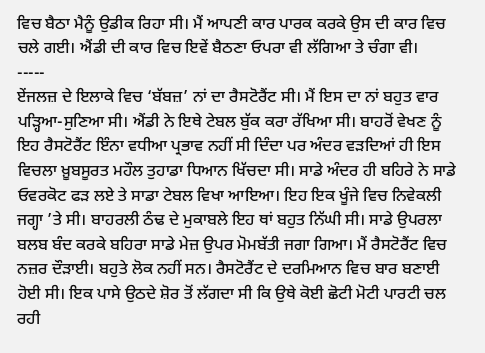ਵਿਚ ਬੈਠਾ ਮੈਨੂੰ ਉਡੀਕ ਰਿਹਾ ਸੀ। ਮੈਂ ਆਪਣੀ ਕਾਰ ਪਾਰਕ ਕਰਕੇ ਉਸ ਦੀ ਕਾਰ ਵਿਚ ਚਲੇ ਗਈ। ਐਂਡੀ ਦੀ ਕਾਰ ਵਿਚ ਇਵੇਂ ਬੈਠਣਾ ਓਪਰਾ ਵੀ ਲੱਗਿਆ ਤੇ ਚੰਗਾ ਵੀ।
-----
ਏਂਜਲਜ਼ ਦੇ ਇਲਾਕੇ ਵਿਚ ‘ਬੱਬਜ਼’ ਨਾਂ ਦਾ ਰੈਸਟੋਰੈਂਟ ਸੀ। ਮੈਂ ਇਸ ਦਾ ਨਾਂ ਬਹੁਤ ਵਾਰ ਪੜ੍ਹਿਆ-ਸੁਣਿਆ ਸੀ। ਐਂਡੀ ਨੇ ਇਥੇ ਟੇਬਲ ਬੁੱਕ ਕਰਾ ਰੱਖਿਆ ਸੀ। ਬਾਹਰੋਂ ਵੇਖਣ ਨੂੰ ਇਹ ਰੈਸਟੋਰੈਂਟ ਇੰਨਾ ਵਧੀਆ ਪ੍ਰਭਾਵ ਨਹੀਂ ਸੀ ਦਿੰਦਾ ਪਰ ਅੰਦਰ ਵੜਦਿਆਂ ਹੀ ਇਸ ਵਿਚਲਾ ਖ਼ੂਬਸੂਰਤ ਮਹੌਲ ਤੁਹਾਡਾ ਧਿਆਨ ਖਿੱਚਦਾ ਸੀ। ਸਾਡੇ ਅੰਦਰ ਹੀ ਬਹਿਰੇ ਨੇ ਸਾਡੇ ਓਵਰਕੋਟ ਫੜ ਲਏ ਤੇ ਸਾਡਾ ਟੇਬਲ ਵਿਖਾ ਆਇਆ। ਇਹ ਇਕ ਖੂੰਜੇ ਵਿਚ ਨਿਵੇਕਲੀ ਜਗ੍ਹਾ ’ਤੇ ਸੀ। ਬਾਹਰਲੀ ਠੰਢ ਦੇ ਮੁਕਾਬਲੇ ਇਹ ਥਾਂ ਬਹੁਤ ਨਿੱਘੀ ਸੀ। ਸਾਡੇ ਉਪਰਲਾ ਬਲਬ ਬੰਦ ਕਰਕੇ ਬਹਿਰਾ ਸਾਡੇ ਮੇਜ਼ ਉਪਰ ਮੋਮਬੱਤੀ ਜਗਾ ਗਿਆ। ਮੈਂ ਰੈਸਟੋਰੈਂਟ ਵਿਚ ਨਜ਼ਰ ਦੌੜਾਈ। ਬਹੁਤੇ ਲੋਕ ਨਹੀਂ ਸਨ। ਰੈਸਟੋਰੈਂਟ ਦੇ ਦਰਮਿਆਨ ਵਿਚ ਬਾਰ ਬਣਾਈ ਹੋਈ ਸੀ। ਇਕ ਪਾਸੇ ਉਠਦੇ ਸ਼ੋਰ ਤੋਂ ਲੱਗਦਾ ਸੀ ਕਿ ਉਥੇ ਕੋਈ ਛੋਟੀ ਮੋਟੀ ਪਾਰਟੀ ਚਲ ਰਹੀ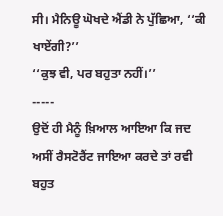ਸੀ। ਮੈਨਿਊ ਘੋਖਦੇ ਐਂਡੀ ਨੇ ਪੁੱਛਿਆ, ‘‘ਕੀ ਖਾਏਂਗੀ?’’
‘‘ਕੁਝ ਵੀ, ਪਰ ਬਹੁਤਾ ਨਹੀਂ।’’
-----
ਉਦੋਂ ਹੀ ਮੈਨੂੰ ਖ਼ਿਆਲ ਆਇਆ ਕਿ ਜਦ ਅਸੀਂ ਰੈਸਟੋਰੈਂਟ ਜਾਇਆ ਕਰਦੇ ਤਾਂ ਰਵੀ ਬਹੁਤ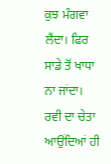ਕੁਝ ਮੰਗਵਾ ਲੈਂਦਾ। ਫਿਰ ਸਾਡੇ ਤੋਂ ਖਾਧਾ ਨਾ ਜਾਂਦਾ। ਰਵੀ ਦਾ ਚੇਤਾ ਆਉਂਦਿਆਂ ਹੀ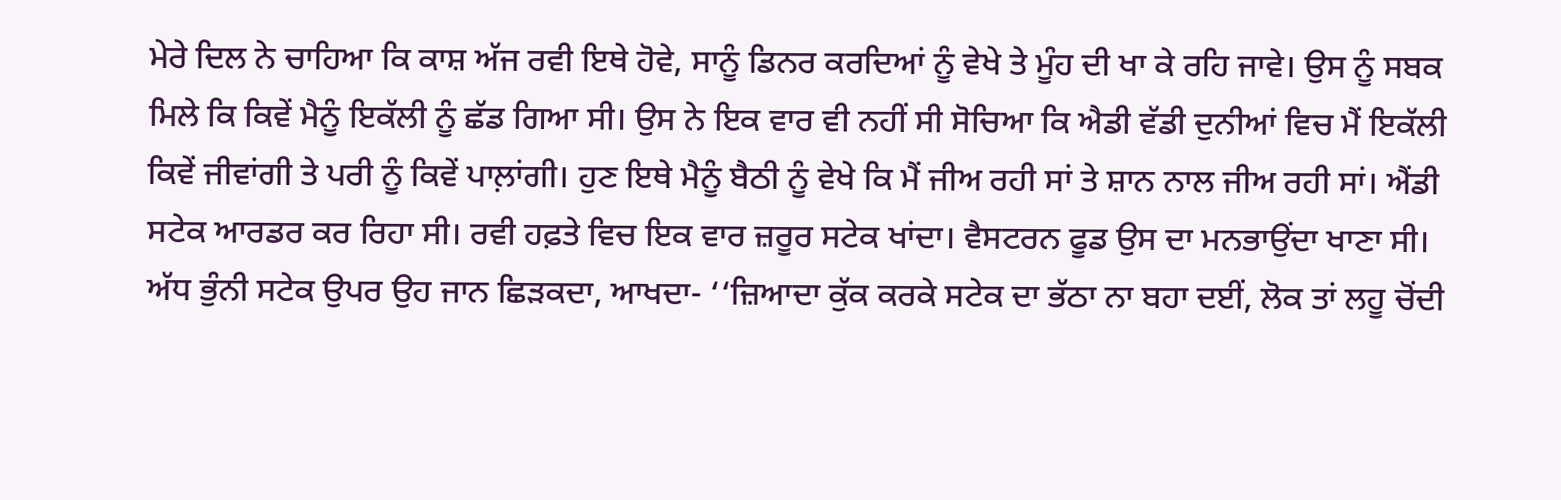ਮੇਰੇ ਦਿਲ ਨੇ ਚਾਹਿਆ ਕਿ ਕਾਸ਼ ਅੱਜ ਰਵੀ ਇਥੇ ਹੋਵੇ, ਸਾਨੂੰ ਡਿਨਰ ਕਰਦਿਆਂ ਨੂੰ ਵੇਖੇ ਤੇ ਮੂੰਹ ਦੀ ਖਾ ਕੇ ਰਹਿ ਜਾਵੇ। ਉਸ ਨੂੰ ਸਬਕ ਮਿਲੇ ਕਿ ਕਿਵੇਂ ਮੈਨੂੰ ਇਕੱਲੀ ਨੂੰ ਛੱਡ ਗਿਆ ਸੀ। ਉਸ ਨੇ ਇਕ ਵਾਰ ਵੀ ਨਹੀਂ ਸੀ ਸੋਚਿਆ ਕਿ ਐਡੀ ਵੱਡੀ ਦੁਨੀਆਂ ਵਿਚ ਮੈਂ ਇਕੱਲੀ ਕਿਵੇਂ ਜੀਵਾਂਗੀ ਤੇ ਪਰੀ ਨੂੰ ਕਿਵੇਂ ਪਾਲ਼ਾਂਗੀ। ਹੁਣ ਇਥੇ ਮੈਨੂੰ ਬੈਠੀ ਨੂੰ ਵੇਖੇ ਕਿ ਮੈਂ ਜੀਅ ਰਹੀ ਸਾਂ ਤੇ ਸ਼ਾਨ ਨਾਲ ਜੀਅ ਰਹੀ ਸਾਂ। ਐਂਡੀ ਸਟੇਕ ਆਰਡਰ ਕਰ ਰਿਹਾ ਸੀ। ਰਵੀ ਹਫ਼ਤੇ ਵਿਚ ਇਕ ਵਾਰ ਜ਼ਰੂਰ ਸਟੇਕ ਖਾਂਦਾ। ਵੈਸਟਰਨ ਫੂਡ ਉਸ ਦਾ ਮਨਭਾਉਂਦਾ ਖਾਣਾ ਸੀ। ਅੱਧ ਭੁੰਨੀ ਸਟੇਕ ਉਪਰ ਉਹ ਜਾਨ ਛਿੜਕਦਾ, ਆਖਦਾ- ‘‘ਜ਼ਿਆਦਾ ਕੁੱਕ ਕਰਕੇ ਸਟੇਕ ਦਾ ਭੱਠਾ ਨਾ ਬਹਾ ਦਈਂ, ਲੋਕ ਤਾਂ ਲਹੂ ਚੋਂਦੀ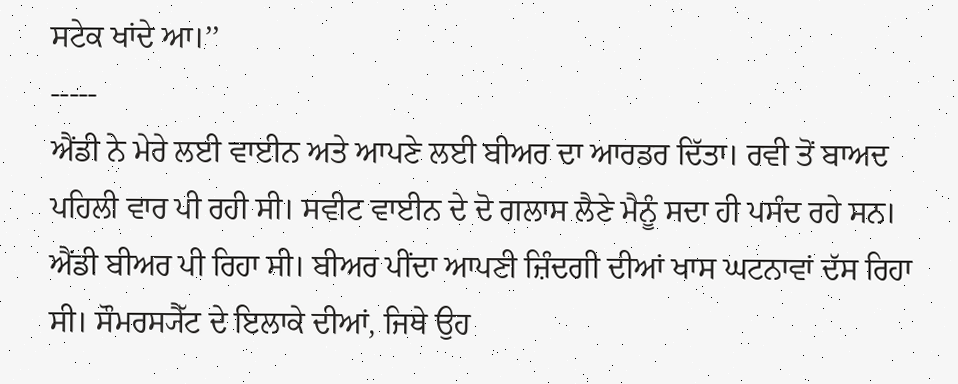ਸਟੇਕ ਖਾਂਦੇ ਆ।’’
-----
ਐਂਡੀ ਨੇ ਮੇਰੇ ਲਈ ਵਾਈਨ ਅਤੇ ਆਪਣੇ ਲਈ ਬੀਅਰ ਦਾ ਆਰਡਰ ਦਿੱਤਾ। ਰਵੀ ਤੋਂ ਬਾਅਦ ਪਹਿਲੀ ਵਾਰ ਪੀ ਰਹੀ ਸੀ। ਸਵੀਟ ਵਾਈਨ ਦੇ ਦੋ ਗਲਾਸ ਲੈਣੇ ਮੈਨੂੰ ਸਦਾ ਹੀ ਪਸੰਦ ਰਹੇ ਸਨ। ਐਂਡੀ ਬੀਅਰ ਪੀ ਰਿਹਾ ਸੀ। ਬੀਅਰ ਪੀਂਦਾ ਆਪਣੀ ਜ਼ਿੰਦਗੀ ਦੀਆਂ ਖਾਸ ਘਟਨਾਵਾਂ ਦੱਸ ਰਿਹਾ ਸੀ। ਸੌਮਰਸ੍ਯੈੱਟ ਦੇ ਇਲਾਕੇ ਦੀਆਂ, ਜਿਥੇ ਉਹ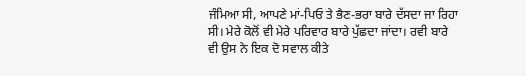ਜੰਮਿਆ ਸੀ, ਆਪਣੇ ਮਾਂ-ਪਿਓ ਤੇ ਭੈਣ-ਭਰਾ ਬਾਰੇ ਦੱਸਦਾ ਜਾ ਰਿਹਾ ਸੀ। ਮੇਰੇ ਕੋਲੋਂ ਵੀ ਮੇਰੇ ਪਰਿਵਾਰ ਬਾਰੇ ਪੁੱਛਦਾ ਜਾਂਦਾ। ਰਵੀ ਬਾਰੇ ਵੀ ਉਸ ਨੇ ਇਕ ਦੋ ਸਵਾਲ ਕੀਤੇ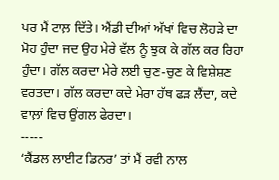ਪਰ ਮੈਂ ਟਾਲ਼ ਦਿੱਤੇ। ਐਂਡੀ ਦੀਆਂ ਅੱਖਾਂ ਵਿਚ ਲੋਹੜੇ ਦਾ ਮੋਹ ਹੁੰਦਾ ਜਦ ਉਹ ਮੇਰੇ ਵੱਲ ਨੂੰ ਝੁਕ ਕੇ ਗੱਲ ਕਰ ਰਿਹਾ ਹੁੰਦਾ। ਗੱਲ ਕਰਦਾ ਮੇਰੇ ਲਈ ਚੁਣ-ਚੁਣ ਕੇ ਵਿਸ਼ੇਸ਼ਣ ਵਰਤਦਾ। ਗੱਲ ਕਰਦਾ ਕਦੇ ਮੇਰਾ ਹੱਥ ਫੜ ਲੈਂਦਾ, ਕਦੇ ਵਾਲ਼ਾਂ ਵਿਚ ਉਂਗਲ ਫੇਰਦਾ।
-----
‘ਕੈਂਡਲ ਲਾਈਟ ਡਿਨਰ’ ਤਾਂ ਮੈਂ ਰਵੀ ਨਾਲ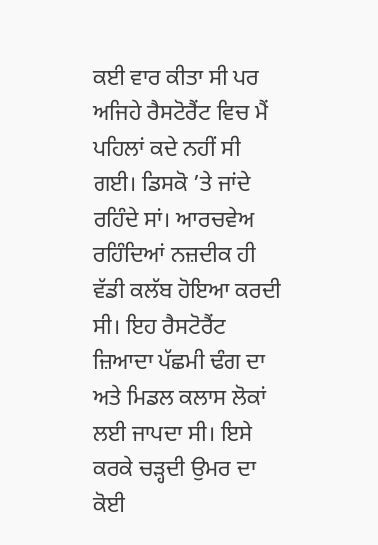ਕਈ ਵਾਰ ਕੀਤਾ ਸੀ ਪਰ ਅਜਿਹੇ ਰੈਸਟੋਰੈਂਟ ਵਿਚ ਮੈਂ ਪਹਿਲਾਂ ਕਦੇ ਨਹੀਂ ਸੀ ਗਈ। ਡਿਸਕੋ ’ਤੇ ਜਾਂਦੇ ਰਹਿੰਦੇ ਸਾਂ। ਆਰਚਵੇਅ ਰਹਿੰਦਿਆਂ ਨਜ਼ਦੀਕ ਹੀ ਵੱਡੀ ਕਲੱਬ ਹੋਇਆ ਕਰਦੀ ਸੀ। ਇਹ ਰੈਸਟੋਰੈਂਟ ਜ਼ਿਆਦਾ ਪੱਛਮੀ ਢੰਗ ਦਾ ਅਤੇ ਮਿਡਲ ਕਲਾਸ ਲੋਕਾਂ ਲਈ ਜਾਪਦਾ ਸੀ। ਇਸੇ ਕਰਕੇ ਚੜ੍ਹਦੀ ਉਮਰ ਦਾ ਕੋਈ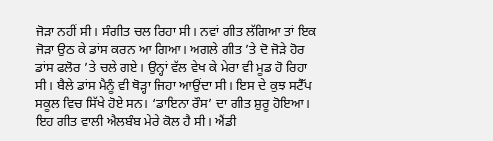ਜੋੜਾ ਨਹੀਂ ਸੀ। ਸੰਗੀਤ ਚਲ ਰਿਹਾ ਸੀ। ਨਵਾਂ ਗੀਤ ਲੱਗਿਆ ਤਾਂ ਇਕ ਜੋੜਾ ਉਠ ਕੇ ਡਾਂਸ ਕਰਨ ਆ ਗਿਆ। ਅਗਲੇ ਗੀਤ ’ਤੇ ਦੋ ਜੋੜੇ ਹੋਰ ਡਾਂਸ ਫਲੋਰ ’ਤੇ ਚਲੇ ਗਏ। ਉਨ੍ਹਾਂ ਵੱਲ ਵੇਖ ਕੇ ਮੇਰਾ ਵੀ ਮੂਡ ਹੋ ਰਿਹਾ ਸੀ। ਬੈਲੇ ਡਾਂਸ ਮੈਨੂੰ ਵੀ ਥੋੜ੍ਹਾ ਜਿਹਾ ਆਉਂਦਾ ਸੀ। ਇਸ ਦੇ ਕੁਝ ਸਟੈੱਪ ਸਕੂਲ ਵਿਚ ਸਿੱਖੇ ਹੋਏ ਸਨ। ‘ਡਾਇਨਾ ਰੌਸ’ ਦਾ ਗੀਤ ਸ਼ੁਰੂ ਹੋਇਆ। ਇਹ ਗੀਤ ਵਾਲੀ ਐਲਬੰਬ ਮੇਰੇ ਕੋਲ ਹੈ ਸੀ। ਐਂਡੀ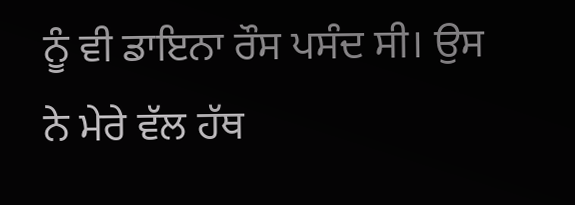ਨੂੰ ਵੀ ਡਾਇਨਾ ਰੌਸ ਪਸੰਦ ਸੀ। ਉਸ ਨੇ ਮੇਰੇ ਵੱਲ ਹੱਥ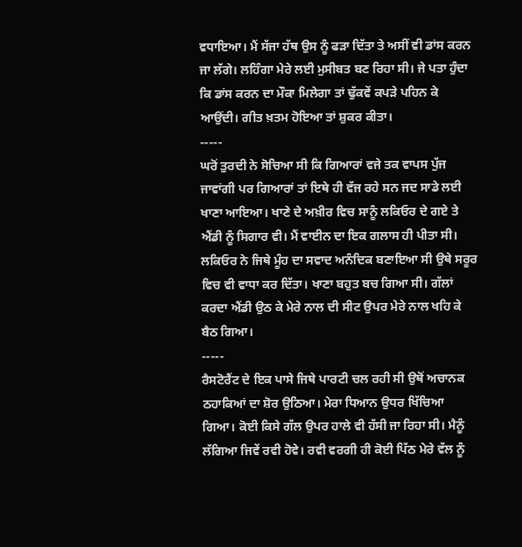ਵਧਾਇਆ। ਮੈਂ ਸੱਜਾ ਹੱਥ ਉਸ ਨੂੰ ਫੜਾ ਦਿੱਤਾ ਤੇ ਅਸੀਂ ਵੀ ਡਾਂਸ ਕਰਨ ਜਾ ਲੱਗੇ। ਲਹਿੰਗਾ ਮੇਰੇ ਲਈ ਮੁਸੀਬਤ ਬਣ ਰਿਹਾ ਸੀ। ਜੇ ਪਤਾ ਹੁੰਦਾ ਕਿ ਡਾਂਸ ਕਰਨ ਦਾ ਮੌਕਾ ਮਿਲੇਗਾ ਤਾਂ ਢੁੱਕਵੇਂ ਕਪੜੇ ਪਹਿਨ ਕੇ ਆਉਂਦੀ। ਗੀਤ ਖ਼ਤਮ ਹੋਇਆ ਤਾਂ ਸ਼ੁਕਰ ਕੀਤਾ।
-----
ਘਰੋਂ ਤੁਰਦੀ ਨੇ ਸੋਚਿਆ ਸੀ ਕਿ ਗਿਆਰਾਂ ਵਜੇ ਤਕ ਵਾਪਸ ਪੁੱਜ ਜਾਵਾਂਗੀ ਪਰ ਗਿਆਰਾਂ ਤਾਂ ਇਥੇ ਹੀ ਵੱਜ ਰਹੇ ਸਨ ਜਦ ਸਾਡੇ ਲਈ ਖਾਣਾ ਆਇਆ। ਖਾਣੇ ਦੇ ਅਖ਼ੀਰ ਵਿਚ ਸਾਨੂੰ ਲਕਿਓਰ ਦੇ ਗਏ ਤੇ ਐਂਡੀ ਨੂੰ ਸਿਗਾਰ ਵੀ। ਮੈਂ ਵਾਈਨ ਦਾ ਇਕ ਗਲਾਸ ਹੀ ਪੀਤਾ ਸੀ। ਲਕਿਓਰ ਨੇ ਜਿਥੇ ਮੂੰਹ ਦਾ ਸਵਾਦ ਅਨੰਦਿਕ ਬਣਾਇਆ ਸੀ ਉਥੇ ਸਰੂਰ ਵਿਚ ਵੀ ਵਾਧਾ ਕਰ ਦਿੱਤਾ। ਖਾਣਾ ਬਹੁਤ ਬਚ ਗਿਆ ਸੀ। ਗੱਲਾਂ ਕਰਦਾ ਐਂਡੀ ਉਠ ਕੇ ਮੇਰੇ ਨਾਲ ਦੀ ਸੀਟ ਉਪਰ ਮੇਰੇ ਨਾਲ ਖਹਿ ਕੇ ਬੈਠ ਗਿਆ।
-----
ਰੈਸਟੋਰੈਂਟ ਦੇ ਇਕ ਪਾਸੇ ਜਿਥੇ ਪਾਰਟੀ ਚਲ ਰਹੀ ਸੀ ਉਥੋਂ ਅਚਾਨਕ ਠਹਾਕਿਆਂ ਦਾ ਸ਼ੋਰ ਉਠਿਆ। ਮੇਰਾ ਧਿਆਨ ਉਧਰ ਖਿੱਚਿਆ ਗਿਆ। ਕੋਈ ਕਿਸੇ ਗੱਲ ਉਪਰ ਹਾਲੇ ਵੀ ਹੱਸੀ ਜਾ ਰਿਹਾ ਸੀ। ਮੈਨੂੰ ਲੱਗਿਆ ਜਿਵੇਂ ਰਵੀ ਹੋਵੇ। ਰਵੀ ਵਰਗੀ ਹੀ ਕੋਈ ਪਿੱਠ ਮੇਰੇ ਵੱਲ ਨੂੰ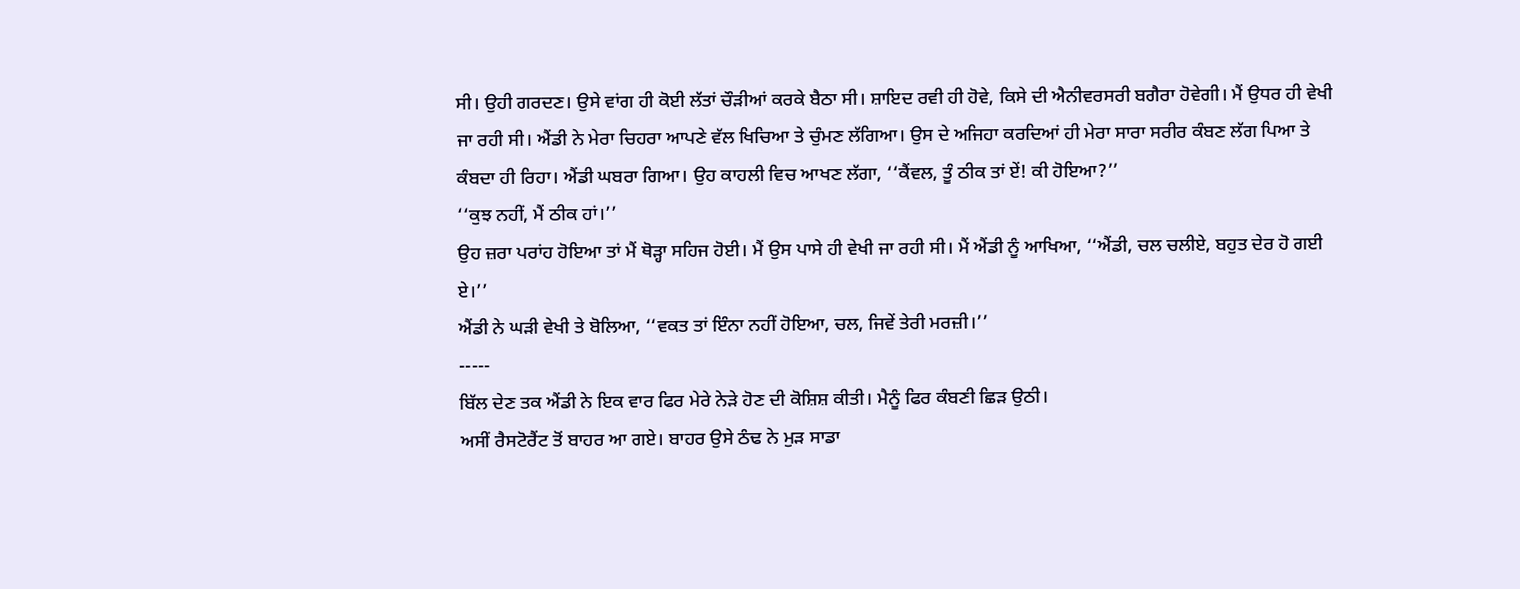ਸੀ। ਉਹੀ ਗਰਦਣ। ਉਸੇ ਵਾਂਗ ਹੀ ਕੋਈ ਲੱਤਾਂ ਚੌੜੀਆਂ ਕਰਕੇ ਬੈਠਾ ਸੀ। ਸ਼ਾਇਦ ਰਵੀ ਹੀ ਹੋਵੇ, ਕਿਸੇ ਦੀ ਐਨੀਵਰਸਰੀ ਬਗੈਰਾ ਹੋਵੇਗੀ। ਮੈਂ ਉਧਰ ਹੀ ਵੇਖੀ ਜਾ ਰਹੀ ਸੀ। ਐਂਡੀ ਨੇ ਮੇਰਾ ਚਿਹਰਾ ਆਪਣੇ ਵੱਲ ਖਿਚਿਆ ਤੇ ਚੁੰਮਣ ਲੱਗਿਆ। ਉਸ ਦੇ ਅਜਿਹਾ ਕਰਦਿਆਂ ਹੀ ਮੇਰਾ ਸਾਰਾ ਸਰੀਰ ਕੰਬਣ ਲੱਗ ਪਿਆ ਤੇ ਕੰਬਦਾ ਹੀ ਰਿਹਾ। ਐਂਡੀ ਘਬਰਾ ਗਿਆ। ਉਹ ਕਾਹਲੀ ਵਿਚ ਆਖਣ ਲੱਗਾ, ‘‘ਕੈਂਵਲ, ਤੂੰ ਠੀਕ ਤਾਂ ਏਂ! ਕੀ ਹੋਇਆ?’’
‘‘ਕੁਝ ਨਹੀਂ, ਮੈਂ ਠੀਕ ਹਾਂ।’’
ਉਹ ਜ਼ਰਾ ਪਰਾਂਹ ਹੋਇਆ ਤਾਂ ਮੈਂ ਥੋੜ੍ਹਾ ਸਹਿਜ ਹੋਈ। ਮੈਂ ਉਸ ਪਾਸੇ ਹੀ ਵੇਖੀ ਜਾ ਰਹੀ ਸੀ। ਮੈਂ ਐਂਡੀ ਨੂੰ ਆਖਿਆ, ‘‘ਐਂਡੀ, ਚਲ ਚਲੀਏ, ਬਹੁਤ ਦੇਰ ਹੋ ਗਈ ਏ।’’
ਐਂਡੀ ਨੇ ਘੜੀ ਵੇਖੀ ਤੇ ਬੋਲਿਆ, ‘‘ਵਕਤ ਤਾਂ ਇੰਨਾ ਨਹੀਂ ਹੋਇਆ, ਚਲ, ਜਿਵੇਂ ਤੇਰੀ ਮਰਜ਼ੀ।’’
-----
ਬਿੱਲ ਦੇਣ ਤਕ ਐਂਡੀ ਨੇ ਇਕ ਵਾਰ ਫਿਰ ਮੇਰੇ ਨੇੜੇ ਹੋਣ ਦੀ ਕੋਸ਼ਿਸ਼ ਕੀਤੀ। ਮੈਨੂੰ ਫਿਰ ਕੰਬਣੀ ਛਿੜ ਉਠੀ।
ਅਸੀਂ ਰੈਸਟੋਰੈਂਟ ਤੋਂ ਬਾਹਰ ਆ ਗਏ। ਬਾਹਰ ਉਸੇ ਠੰਢ ਨੇ ਮੁੜ ਸਾਡਾ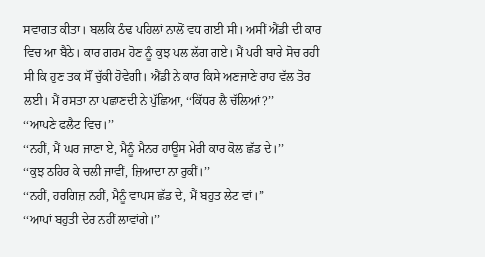ਸਵਾਗਤ ਕੀਤਾ। ਬਲਕਿ ਠੰਢ ਪਹਿਲਾਂ ਨਾਲੋਂ ਵਧ ਗਈ ਸੀ। ਅਸੀਂ ਐਂਡੀ ਦੀ ਕਾਰ ਵਿਚ ਆ ਬੈਠੇ। ਕਾਰ ਗਰਮ ਹੋਣ ਨੂੰ ਕੁਝ ਪਲ ਲੱਗ ਗਏ। ਮੈਂ ਪਰੀ ਬਾਰੇ ਸੋਚ ਰਹੀ ਸੀ ਕਿ ਹੁਣ ਤਕ ਸੌਂ ਚੁੱਕੀ ਹੋਵੇਗੀ। ਐਂਡੀ ਨੇ ਕਾਰ ਕਿਸੇ ਅਣਜਾਣੇ ਰਾਹ ਵੱਲ ਤੋਰ ਲਈ। ਮੈਂ ਰਸਤਾ ਨਾ ਪਛਾਣਦੀ ਨੇ ਪੁੱਛਿਆ, ‘‘ਕਿੱਧਰ ਲੈ ਚੱਲਿਆਂ?’’
‘‘ਆਪਣੇ ਫਲੈਟ ਵਿਚ।’’
‘‘ਨਹੀਂ, ਮੈਂ ਘਰ ਜਾਣਾ ਏ, ਮੈਨੂੰ ਮੈਨਰ ਹਾਊਸ ਮੇਰੀ ਕਾਰ ਕੋਲ ਛੱਡ ਦੇ।’’
‘‘ਕੁਝ ਠਹਿਰ ਕੇ ਚਲੀ ਜਾਵੀਂ, ਜ਼ਿਆਦਾ ਨਾ ਰੁਕੀਂ।’’
‘‘ਨਹੀਂ, ਹਰਗਿਜ਼ ਨਹੀਂ, ਮੈਨੂੰ ਵਾਪਸ ਛੱਡ ਦੇ, ਮੈਂ ਬਹੁਤ ਲੇਟ ਵਾਂ।’’
‘‘ਆਪਾਂ ਬਹੁਤੀ ਦੇਰ ਨਹੀਂ ਲਾਵਾਂਗੇ।’’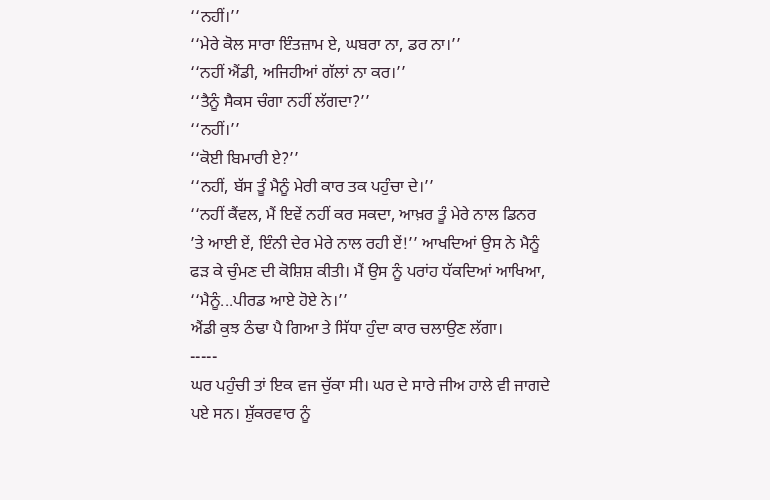‘‘ਨਹੀਂ।’’
‘‘ਮੇਰੇ ਕੋਲ ਸਾਰਾ ਇੰਤਜ਼ਾਮ ਏ, ਘਬਰਾ ਨਾ, ਡਰ ਨਾ।’’
‘‘ਨਹੀਂ ਐਂਡੀ, ਅਜਿਹੀਆਂ ਗੱਲਾਂ ਨਾ ਕਰ।’’
‘‘ਤੈਨੂੰ ਸੈਕਸ ਚੰਗਾ ਨਹੀਂ ਲੱਗਦਾ?’’
‘‘ਨਹੀਂ।’’
‘‘ਕੋਈ ਬਿਮਾਰੀ ਏ?’’
‘‘ਨਹੀਂ, ਬੱਸ ਤੂੰ ਮੈਨੂੰ ਮੇਰੀ ਕਾਰ ਤਕ ਪਹੁੰਚਾ ਦੇ।’’
‘‘ਨਹੀਂ ਕੈਂਵਲ, ਮੈਂ ਇਵੇਂ ਨਹੀਂ ਕਰ ਸਕਦਾ, ਆਖ਼ਰ ਤੂੰ ਮੇਰੇ ਨਾਲ ਡਿਨਰ ’ਤੇ ਆਈ ਏਂ, ਇੰਨੀ ਦੇਰ ਮੇਰੇ ਨਾਲ ਰਹੀ ਏਂ!’’ ਆਖਦਿਆਂ ਉਸ ਨੇ ਮੈਨੂੰ ਫੜ ਕੇ ਚੁੰਮਣ ਦੀ ਕੋਸ਼ਿਸ਼ ਕੀਤੀ। ਮੈਂ ਉਸ ਨੂੰ ਪਰਾਂਹ ਧੱਕਦਿਆਂ ਆਖਿਆ, ‘‘ਮੈਨੂੰ...ਪੀਰਡ ਆਏ ਹੋਏ ਨੇ।’’
ਐਂਡੀ ਕੁਝ ਠੰਢਾ ਪੈ ਗਿਆ ਤੇ ਸਿੱਧਾ ਹੁੰਦਾ ਕਾਰ ਚਲਾਉਣ ਲੱਗਾ।
-----
ਘਰ ਪਹੁੰਚੀ ਤਾਂ ਇਕ ਵਜ ਚੁੱਕਾ ਸੀ। ਘਰ ਦੇ ਸਾਰੇ ਜੀਅ ਹਾਲੇ ਵੀ ਜਾਗਦੇ ਪਏ ਸਨ। ਸ਼ੁੱਕਰਵਾਰ ਨੂੰ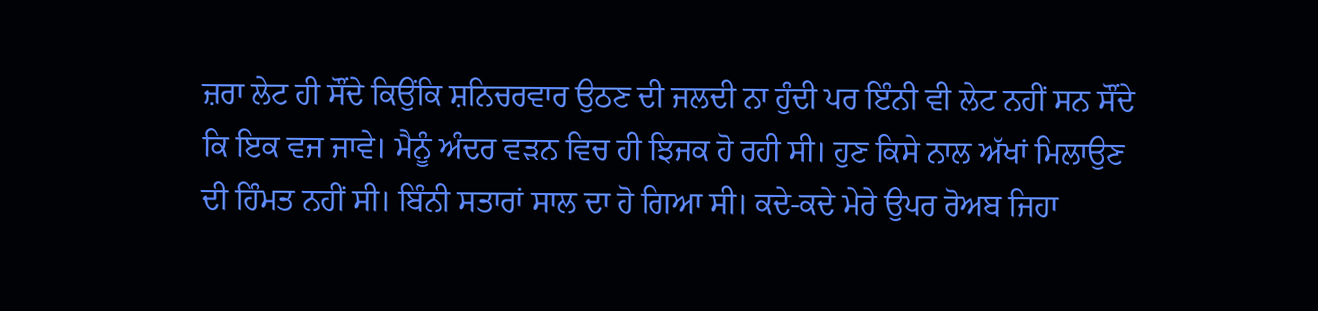ਜ਼ਰਾ ਲੇਟ ਹੀ ਸੌਂਦੇ ਕਿਉਂਕਿ ਸ਼ਨਿਚਰਵਾਰ ਉਠਣ ਦੀ ਜਲਦੀ ਨਾ ਹੁੰਦੀ ਪਰ ਇੰਨੀ ਵੀ ਲੇਟ ਨਹੀਂ ਸਨ ਸੌਂਦੇ ਕਿ ਇਕ ਵਜ ਜਾਵੇ। ਮੈਨੂੰ ਅੰਦਰ ਵੜਨ ਵਿਚ ਹੀ ਝਿਜਕ ਹੋ ਰਹੀ ਸੀ। ਹੁਣ ਕਿਸੇ ਨਾਲ ਅੱਖਾਂ ਮਿਲਾਉਣ ਦੀ ਹਿੰਮਤ ਨਹੀਂ ਸੀ। ਬਿੰਨੀ ਸਤਾਰਾਂ ਸਾਲ ਦਾ ਹੋ ਗਿਆ ਸੀ। ਕਦੇ-ਕਦੇ ਮੇਰੇ ਉਪਰ ਰੋਅਬ ਜਿਹਾ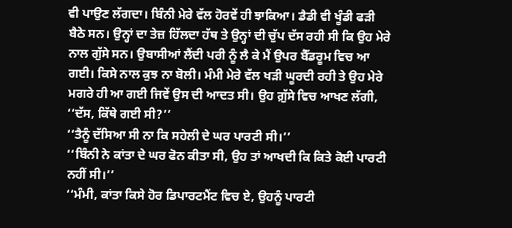ਵੀ ਪਾਉਣ ਲੱਗਦਾ। ਬਿੰਨੀ ਮੇਰੇ ਵੱਲ ਹੋਰਵੇਂ ਹੀ ਝਾਕਿਆ। ਡੈਡੀ ਵੀ ਖੂੰਡੀ ਫੜੀ ਬੈਠੇ ਸਨ। ਉਨ੍ਹਾਂ ਦਾ ਤੇਜ਼ ਹਿੱਲਦਾ ਹੱਥ ਤੇ ਉਨ੍ਹਾਂ ਦੀ ਚੁੱਪ ਦੱਸ ਰਹੀ ਸੀ ਕਿ ਉਹ ਮੇਰੇ ਨਾਲ ਗੁੱਸੇ ਸਨ। ਉਬਾਸੀਆਂ ਲੈਂਦੀ ਪਰੀ ਨੂੰ ਲੈ ਕੇ ਮੈਂ ਉਪਰ ਬੈੱਡਰੂਮ ਵਿਚ ਆ ਗਈ। ਕਿਸੇ ਨਾਲ ਕੁਝ ਨਾ ਬੋਲੀ। ਮੰਮੀ ਮੇਰੇ ਵੱਲ ਖੜੀ ਘੂਰਦੀ ਰਹੀ ਤੇ ਉਹ ਮੇਰੇ ਮਗਰੇ ਹੀ ਆ ਗਈ ਜਿਵੇਂ ਉਸ ਦੀ ਆਦਤ ਸੀ। ਉਹ ਗ਼ੁੱਸੇ ਵਿਚ ਆਖਣ ਲੱਗੀ, ‘‘ਦੱਸ, ਕਿੱਥੇ ਗਈ ਸੀ?’’
‘‘ਤੈਨੂੰ ਦੱਸਿਆ ਸੀ ਨਾ ਕਿ ਸਹੇਲੀ ਦੇ ਘਰ ਪਾਰਟੀ ਸੀ।’’
‘‘ਬਿੰਨੀ ਨੇ ਕਾਂਤਾ ਦੇ ਘਰ ਫੋਨ ਕੀਤਾ ਸੀ, ਉਹ ਤਾਂ ਆਖਦੀ ਕਿ ਕਿਤੇ ਕੋਈ ਪਾਰਟੀ ਨਹੀਂ ਸੀ।’’
‘‘ਮੰਮੀ, ਕਾਂਤਾ ਕਿਸੇ ਹੋਰ ਡਿਪਾਰਟਮੈਂਟ ਵਿਚ ਏ, ਉਹਨੂੰ ਪਾਰਟੀ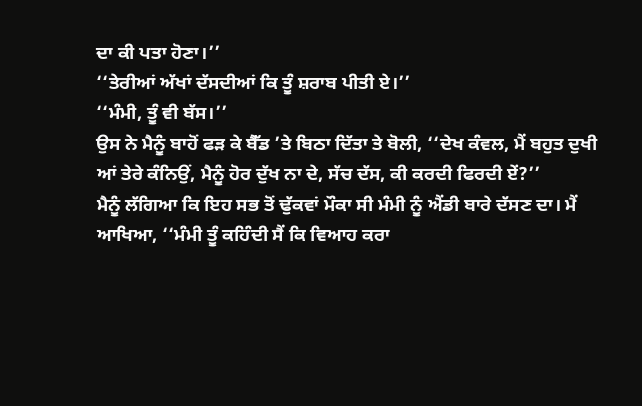ਦਾ ਕੀ ਪਤਾ ਹੋਣਾ।’’
‘‘ਤੇਰੀਆਂ ਅੱਖਾਂ ਦੱਸਦੀਆਂ ਕਿ ਤੂੰ ਸ਼ਰਾਬ ਪੀਤੀ ਏ।’’
‘‘ਮੰਮੀ, ਤੂੰ ਵੀ ਬੱਸ।’’
ਉਸ ਨੇ ਮੈਨੂੰ ਬਾਹੋਂ ਫੜ ਕੇ ਬੈੱਡ ’ਤੇ ਬਿਠਾ ਦਿੱਤਾ ਤੇ ਬੋਲੀ, ‘‘ਦੇਖ ਕੰਵਲ, ਮੈਂ ਬਹੁਤ ਦੁਖੀ ਆਂ ਤੇਰੇ ਕੰਨਿਉਂ, ਮੈਨੂੰ ਹੋਰ ਦੁੱਖ ਨਾ ਦੇ, ਸੱਚ ਦੱਸ, ਕੀ ਕਰਦੀ ਫਿਰਦੀ ਏਂ?’’
ਮੈਨੂੰ ਲੱਗਿਆ ਕਿ ਇਹ ਸਭ ਤੋਂ ਢੁੱਕਵਾਂ ਮੌਕਾ ਸੀ ਮੰਮੀ ਨੂੰ ਐਂਡੀ ਬਾਰੇ ਦੱਸਣ ਦਾ। ਮੈਂ ਆਖਿਆ, ‘‘ਮੰਮੀ ਤੂੰ ਕਹਿੰਦੀ ਸੈਂ ਕਿ ਵਿਆਹ ਕਰਾ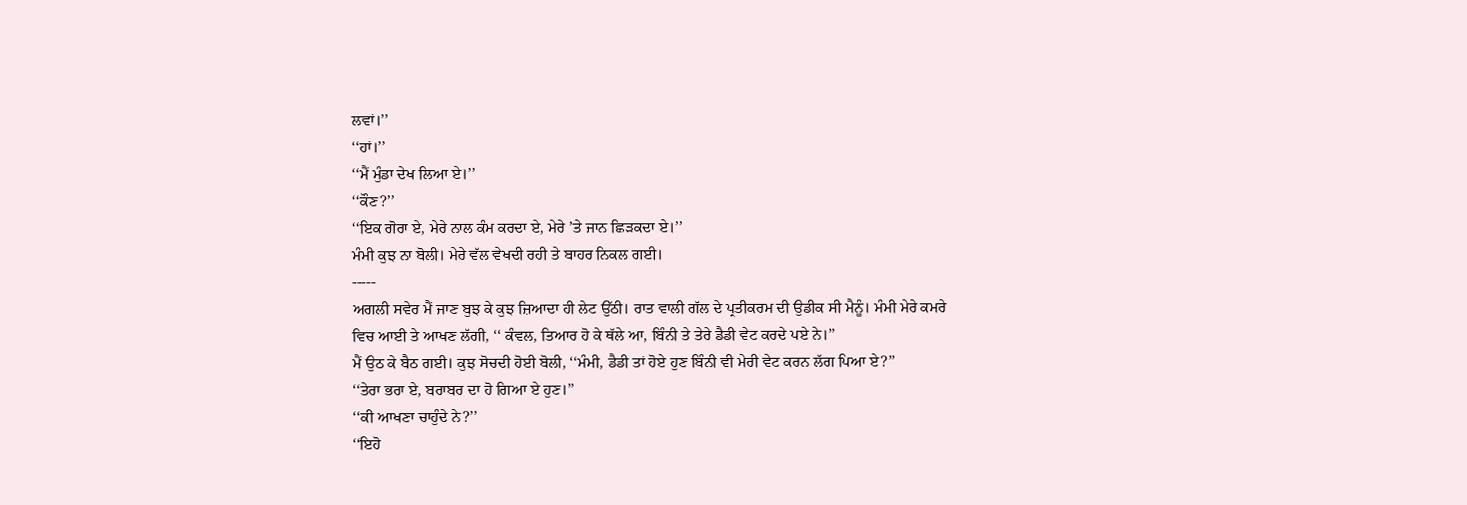ਲਵਾਂ।’’
‘‘ਹਾਂ।’’
‘‘ਮੈਂ ਮੁੰਡਾ ਦੇਖ ਲਿਆ ਏ।’’
‘‘ਕੌਣ?’’
‘‘ਇਕ ਗੋਰਾ ਏ, ਮੇਰੇ ਨਾਲ ਕੰਮ ਕਰਦਾ ਏ, ਮੇਰੇ ’ਤੇ ਜਾਨ ਛਿੜਕਦਾ ਏ।’’
ਮੰਮੀ ਕੁਝ ਨਾ ਬੋਲੀ। ਮੇਰੇ ਵੱਲ ਵੇਖਦੀ ਰਹੀ ਤੇ ਬਾਹਰ ਨਿਕਲ ਗਈ।
-----
ਅਗਲੀ ਸਵੇਰ ਮੈਂ ਜਾਣ ਬੁਝ ਕੇ ਕੁਝ ਜ਼ਿਆਦਾ ਹੀ ਲੇਟ ਉੱਠੀ। ਰਾਤ ਵਾਲੀ ਗੱਲ ਦੇ ਪ੍ਰਤੀਕਰਮ ਦੀ ਉਡੀਕ ਸੀ ਮੈਨੂੰ। ਮੰਮੀ ਮੇਰੇ ਕਮਰੇ ਵਿਚ ਆਈ ਤੇ ਆਖਣ ਲੱਗੀ, ‘‘ ਕੰਵਲ, ਤਿਆਰ ਹੋ ਕੇ ਥੱਲੇ ਆ, ਬਿੰਨੀ ਤੇ ਤੇਰੇ ਡੈਡੀ ਵੇਟ ਕਰਦੇ ਪਏ ਨੇ।’’
ਮੈਂ ਉਠ ਕੇ ਬੈਠ ਗਈ। ਕੁਝ ਸੋਚਦੀ ਹੋਈ ਬੋਲੀ, ‘‘ਮੰਮੀ, ਡੈਡੀ ਤਾਂ ਹੋਏ ਹੁਣ ਬਿੰਨੀ ਵੀ ਮੇਰੀ ਵੇਟ ਕਰਨ ਲੱਗ ਪਿਆ ਏ?’’
‘‘ਤੇਰਾ ਭਰਾ ਏ, ਬਰਾਬਰ ਦਾ ਹੋ ਗਿਆ ਏ ਹੁਣ।’’
‘‘ਕੀ ਆਖਣਾ ਚਾਹੁੰਦੇ ਨੇ?’’
‘‘ਇਹੋ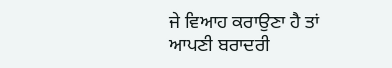ਜੇ ਵਿਆਹ ਕਰਾਉਣਾ ਹੈ ਤਾਂ ਆਪਣੀ ਬਰਾਦਰੀ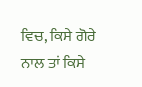ਵਿਚ, ਕਿਸੇ ਗੋਰੇ ਨਾਲ ਤਾਂ ਕਿਸੇ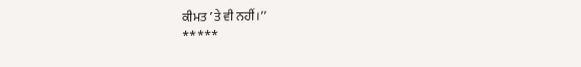ਕੀਮਤ ’ਤੇ ਵੀ ਨਹੀਂ।’’
*****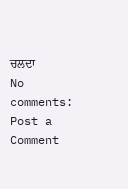ਚਲਦਾ
No comments:
Post a Comment